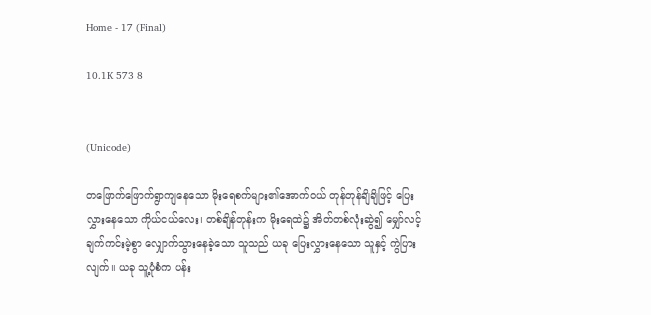Home - 17 (Final)

10.1K 573 8


(Unicode)

တဖြောက်ဖြောက်ရွာကျနေသော မိုးရေစက်များ၏အောက်ဝယ် တုန်တုန်ချိချိဖြင့် ပြေးလွှားနေသော ကိုယ်ငယ်လေး၊ တစ်ချိန်တုန်းက မိုးရေထဲ၌ အိတ်တစ်လုံးဆွဲ၍ မျှော်လင့်ချက်ကင်းမဲ့စွာ လျှောက်သွားနေခဲ့သော သူသည် ယခု ပြေးလွှားနေသော သူနှင့် ကွဲပြားလျက်။ ယခု သူ့ပုံစံက ပန်း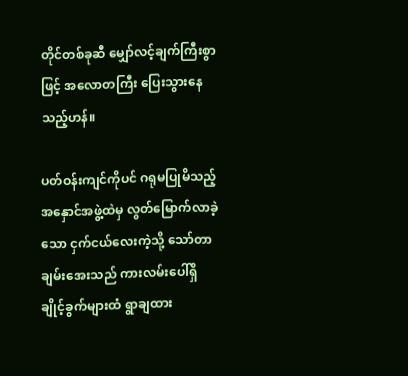တိုင်တစ်ခုဆီ မျှော်လင့်ချက်ကြီးစွာဖြင့် အလောတကြီး ပြေးသွားနေသည့်ဟန်။

ပတ်ဝန်းကျင်ကိုပင် ဂရုမပြုမိသည့် အနှောင်အဖွဲ့ထဲမှ လွတ်မြောက်လာခဲ့သော ငှက်ငယ်လေးကဲ့သို့ သော်တာချမ်းအေးသည် ကားလမ်းပေါ်ရှိ ချိုင့်ခွက်များထံ ရွာချထား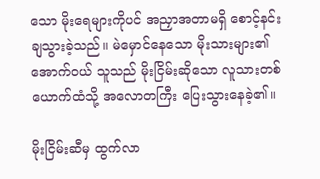သော မိုးရေများကိုပင် အညှာအတာမရှိ စောင့်နင်းချသွားခဲ့သည်။ မဲမှောင်နေသော မိုးသားများ၏ အောက်ဝယ် သူသည် မိုးငြိမ်းဆိုသော လူသားတစ်ယောက်ထံသို့ အလောတကြီး ပြေးသွားနေခဲ့၏။

မိုးငြိမ်းဆီမှ ထွက်လာ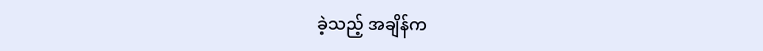ခဲ့သည့် အချိန်က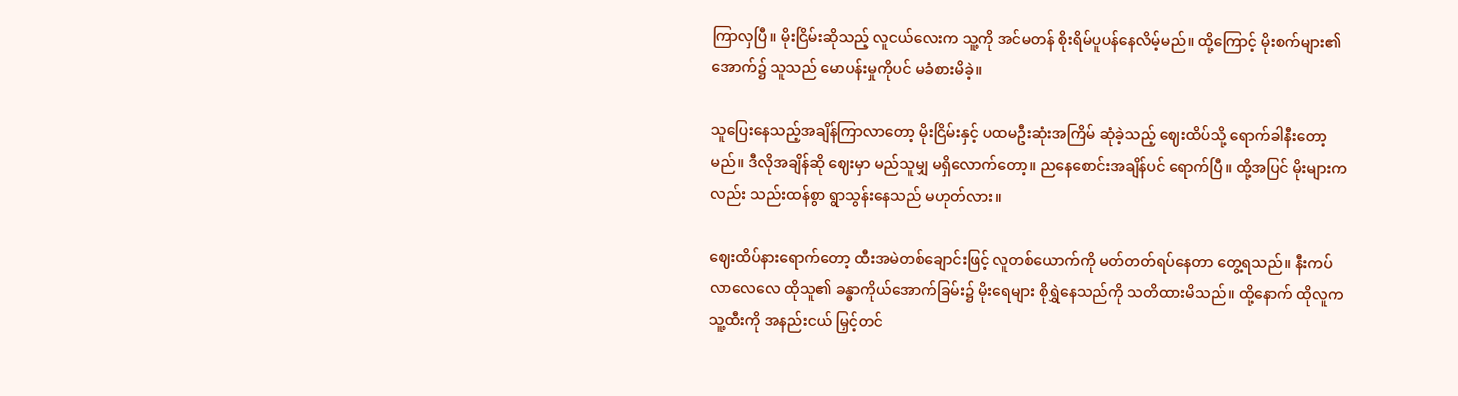ကြာလှပြီ။ မိုးငြိမ်းဆိုသည့် လူငယ်လေးက သူ့ကို အင်မတန် စိုးရိမ်ပူပန်နေလိမ့်မည်။ ထို့ကြောင့် မိုးစက်များ၏အောက်၌ သူသည် မောပန်းမှုကိုပင် မခံစားမိခဲ့။

သူပြေးနေသည့်အချိန်ကြာလာတော့ မိုးငြိမ်းနှင့် ပထမဦးဆုံးအကြိမ် ဆုံခဲ့သည့် ဈေးထိပ်သို့ ရောက်ခါနီးတော့မည်။ ဒီလိုအချိန်ဆို ဈေးမှာ မည်သူမျှ မရှိလောက်တော့။ ညနေစောင်းအချိန်ပင် ရောက်ပြီ။ ထို့အပြင် မိုးများကလည်း သည်းထန်စွာ ရွာသွန်းနေသည် မဟုတ်လား။

ဈေးထိပ်နားရောက်တော့ ထီးအမဲတစ်ချောင်းဖြင့် လူတစ်ယောက်ကို မတ်တတ်ရပ်နေတာ တွေ့ရသည်။ နီးကပ်လာလေလေ ထိုသူ၏ ခန္ဓာကိုယ်အောက်ခြမ်း၌ မိုးရေများ စိုရွှဲနေသည်ကို သတိထားမိသည်။ ထို့နောက် ထိုလူက သူ့ထီးကို အနည်းငယ် မြှင့်တင်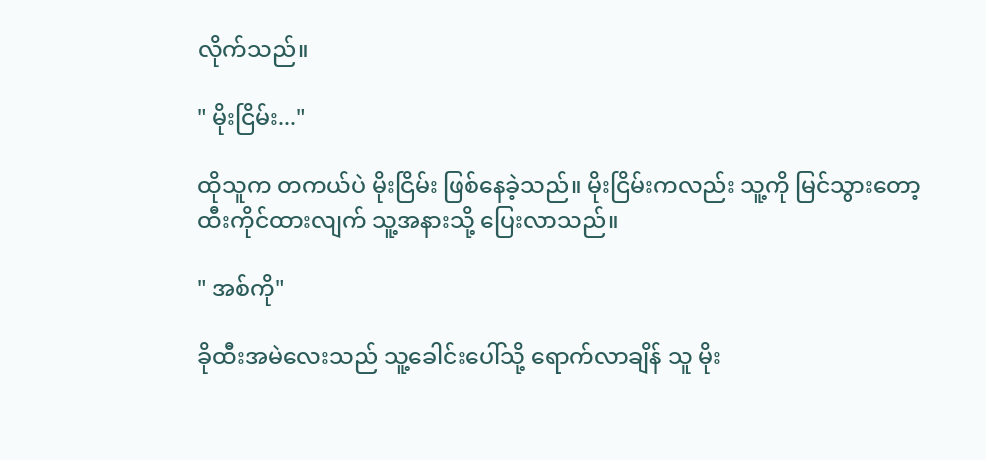လိုက်သည်။

" မိုးငြိမ်း..."

ထိုသူက တကယ်ပဲ မိုးငြိမ်း ဖြစ်နေခဲ့သည်။ မိုးငြိမ်းကလည်း သူ့ကို မြင်သွားတော့ ထီးကိုင်ထားလျက် သူ့အနားသို့ ပြေးလာသည်။

" အစ်ကို"

ခိုထီးအမဲလေးသည် သူ့ခေါင်းပေါ်သို့ ရောက်လာချိန် သူ မိုး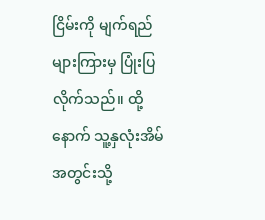ငြိမ်းကို မျက်ရည်များကြားမှ ပြုံးပြလိုက်သည်။ ထို့နောက် သူ့နှလုံးအိမ်အတွင်းသို့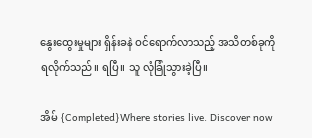နွေးထွေးမှုများ ရှိန်းခနဲ ဝင်ရောက်လာသည့် အသိတစ်ခုကို ရလိုက်သည်။ ရပြီ။ သူ လုံခြုံသွားခဲ့ပြီ။

အိမ် {Completed}Where stories live. Discover now